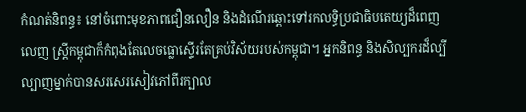កំណត់និពន្ធ៖ នៅចំពោះមុខភាពជឿនលឿន និងដំណើរឆ្ពោះទៅរកលទ្ធិប្រជាធិបតេយ្យដ៏ពេញលេញ ស្ត្រីកម្ពុជាក៏កំពុងតែលេចធ្លោស្ទើរតែគ្រប់វិស័យរបស់កម្ពុជា។ អ្នកនិពន្ធ និងសិល្បករដ៏ល្បីល្បាញម្នាក់បានសរសេរសៀវភៅពីរក្បាល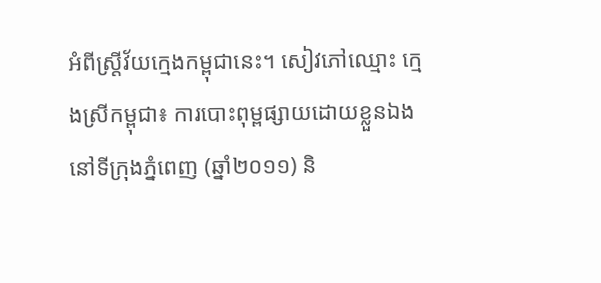អំពីស្ត្រីវ័យក្មេងកម្ពុជានេះ។ សៀវភៅឈ្មោះ កេ្មងស្រីកម្ពុជា៖ ការបោះពុម្ពផ្សាយដោយខ្លួនឯងនៅទីក្រុងភ្នំពេញ (ឆ្នាំ២០១១) និ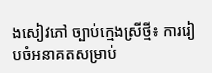ងសៀវភៅ ច្បាប់ក្មេងស្រីថ្មី៖ ការរៀបចំអនាគតសម្រាប់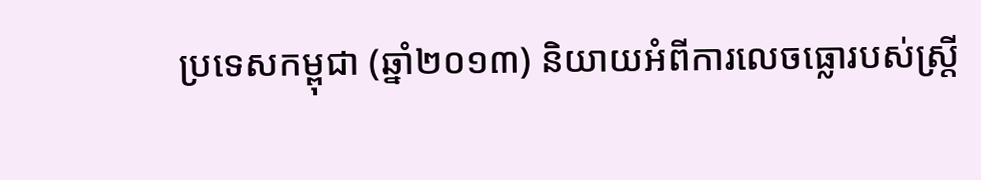ប្រទេសកម្ពុជា (ឆ្នាំ២០១៣) និយាយអំពីការលេចធ្លោរបស់ស្ត្រី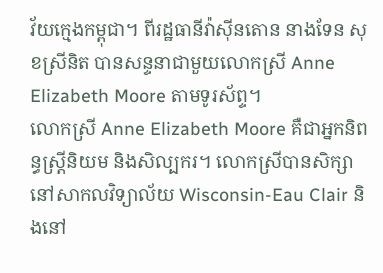វ័យក្មេងកម្ពុជា។ ពីរដ្ឋធានីវ៉ាស៊ីនតោន នាងទែន សុខស្រីនិត បានសន្ទនាជាមួយលោកស្រី Anne Elizabeth Moore តាមទូរស័ព្ទ។
លោកស្រី Anne Elizabeth Moore គឺជាអ្នកនិពន្ធស្ត្រីនិយម និងសិល្បករ។ លោកស្រីបានសិក្សានៅសាកលវិទ្យាល័យ Wisconsin-Eau Clair និងនៅ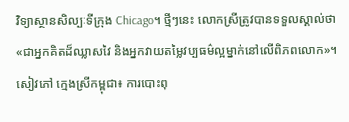វិទ្យាស្ថានសិល្បៈទីក្រុង Chicago។ ថ្មីៗនេះ លោកស្រីត្រូវបានទទួលស្គាល់ថា «ជាអ្នកគិតដ៏ឈ្លាសវៃ និងអ្នកវាយតម្លៃវប្បធម៌ល្អម្នាក់នៅលើពិភពលោក»។ សៀវភៅ កេ្មងស្រីកម្ពុជា៖ ការបោះពុ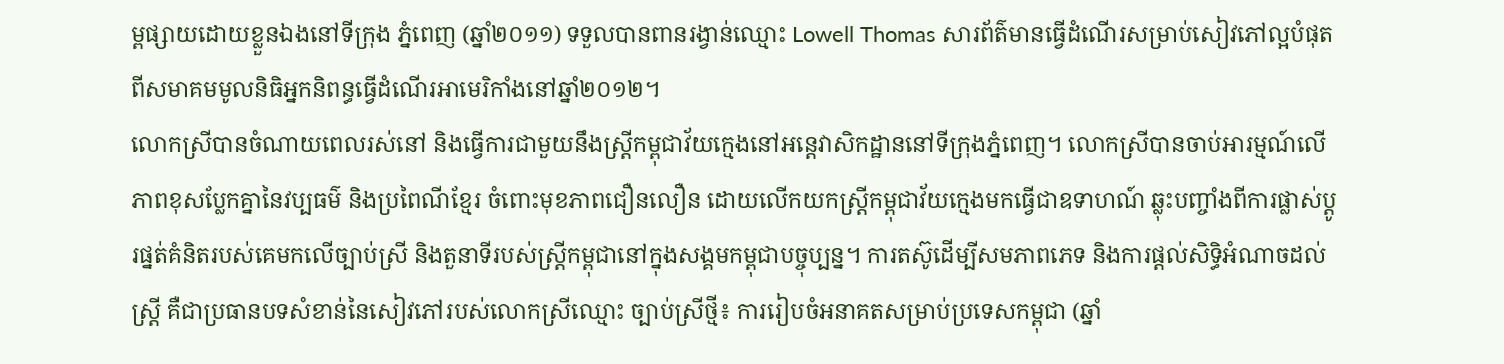ម្ពផ្សាយដោយខ្លួនឯងនៅទីក្រុង ភ្នំពេញ (ឆ្នាំ២០១១) ទទួលបានពានរង្វាន់ឈ្មោះ Lowell Thomas សារព័ត៌មានធ្វើដំណើរសម្រាប់សៀវភៅល្អបំផុតពីសមាគមមូលនិធិអ្នកនិពន្ធធ្វើដំណើរអាមេរិកាំងនៅឆ្នាំ២០១២។
លោកស្រីបានចំណាយពេលរស់នៅ និងធ្វើការជាមួយនឹងស្ត្រីកម្ពុជាវ័យក្មេងនៅអន្តេវាសិកដ្ឋាននៅទីក្រុងភ្នំពេញ។ លោកស្រីបានចាប់អារម្មណ៍លើភាពខុសប្លែកគ្នានៃវប្បធម៌ និងប្រពៃណីខ្មែរ ចំពោះមុខភាពជឿនលឿន ដោយលើកយកស្ត្រីកម្ពុជាវ័យក្មេងមកធ្វើជាឧទាហណ៍ ឆ្លុះបញ្ចាំងពីការផ្លាស់ប្តូរផ្នត់គំនិតរបស់គេមកលើច្បាប់ស្រី និងតួនាទីរបស់ស្ត្រីកម្ពុជានៅក្នុងសង្គមកម្ពុជាបច្ចុប្បន្ន។ ការតស៊ូដើម្បីសមភាពភេទ និងការផ្តល់សិទ្ធិអំណាចដល់ស្ត្រី គឺជាប្រធានបទសំខាន់នៃសៀវភៅរបស់លោកស្រីឈ្មោះ ច្បាប់ស្រីថ្មី៖ ការរៀបចំអនាគតសម្រាប់ប្រទេសកម្ពុជា (ឆ្នាំ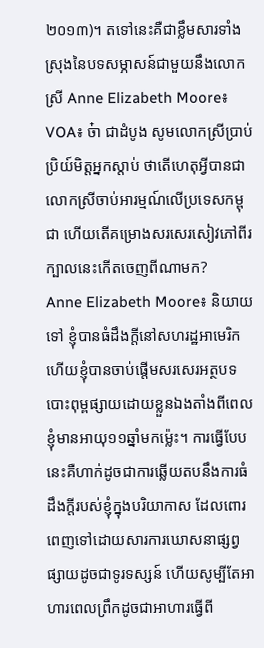២០១៣)។ តទៅនេះគឺជាខ្លឹមសារទាំងស្រុងនៃបទសម្ភាសន៍ជាមួយនឹងលោកស្រី Anne Elizabeth Moore៖
VOA៖ ច៎ា ជាដំបូង សូមលោកស្រីប្រាប់ប្រិយ៍មិត្តអ្នកស្តាប់ ថាតើហេតុអី្វបានជាលោកស្រីចាប់អារម្មណ៍លើប្រទេសកម្ពុជា ហើយតើគម្រោងសរសេរសៀវភៅពីរក្បាលនេះកើតចេញពីណាមក?
Anne Elizabeth Moore៖ និយាយទៅ ខ្ញុំបានធំដឹងក្តីនៅសហរដ្ឋអាមេរិក ហើយខ្ញុំបានចាប់ផ្តើមសរសេរអត្ថបទបោះពុម្ពផ្សាយដោយខ្លួនឯងតាំងពីពេលខ្ញុំមានអាយុ១១ឆ្នាំមកម៉្លេះ។ ការធ្វើបែបនេះគឺហាក់ដូចជាការឆ្លើយតបនឹងការធំដឹងក្តីរបស់ខ្ញុំក្នុងបរិយាកាស ដែលពោរពេញទៅដោយសារការឃោសនាផ្សព្វផ្សាយដូចជាទូរទស្សន៍ ហើយសូម្បីតែអាហារពេលព្រឹកដូចជាអាហារធ្វើពី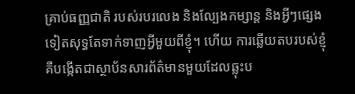គ្រាប់ធញ្ញជាតិ របស់របរលេង និងល្បែងកម្សាន្ត និងអ្វីៗផ្សេងទៀតសុទ្ធតែទាក់ទាញអី្វមួយពីខ្ញុំ។ ហើយ ការឆ្លើយតបរបស់ខ្ញុំ គឺបង្កើតជាស្ថាប័នសារព័ត៌មានមួយដែលឆ្លុះប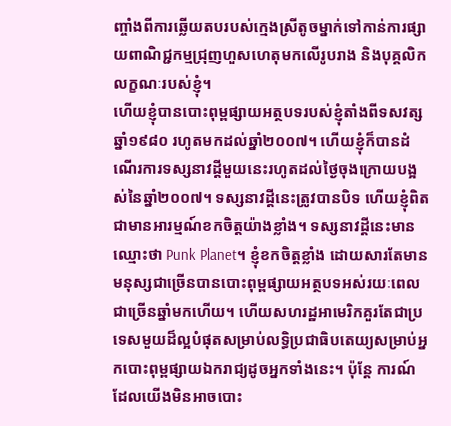ញ្ចាំងពីការឆ្លើយតបរបស់កេ្មងស្រីតូចម្នាក់ទៅកាន់ការផ្សាយពាណិជ្ជកម្មជ្រុញហួសហេតុមកលើរូបរាង និងបុគ្គលិកលក្ខណៈរបស់ខ្ញុំ។
ហើយខ្ញុំបានបោះពុម្ពផ្សាយអត្ថបទរបស់ខ្ញុំតាំងពីទសវត្សឆ្នាំ១៩៨០ រហូតមកដល់ឆ្នាំ២០០៧។ ហើយខ្ញុំក៏បានដំណើរការទស្សនាវដ្តីមួយនេះរហូតដល់ថ្ងៃចុងក្រោយបង្អស់នៃឆ្នាំ២០០៧។ ទស្សនាវដ្តីនេះត្រូវបានបិទ ហើយខ្ញុំពិតជាមានអារម្មណ៍ខកចិត្តយ៉ាងខ្លាំង។ ទស្សនាវដ្តីនេះមានឈ្មោះថា Punk Planet។ ខ្ញុំខកចិត្តខ្លាំង ដោយសារតែមានមនុស្សជាច្រើនបានបោះពុម្ពផ្សាយអត្ថបទអស់រយៈពេលជាច្រើនឆ្នាំមកហើយ។ ហើយសហរដ្ឋអាមេរិកគួរតែជាប្រទេសមួយដ៏ល្អបំផុតសម្រាប់លទ្ធិប្រជាធិបតេយ្យសម្រាប់អ្នកបោះពុម្ពផ្សាយឯករាជ្យដូចអ្នកទាំងនេះ។ ប៉ុន្តែ ការណ៍ដែលយើងមិនអាចបោះ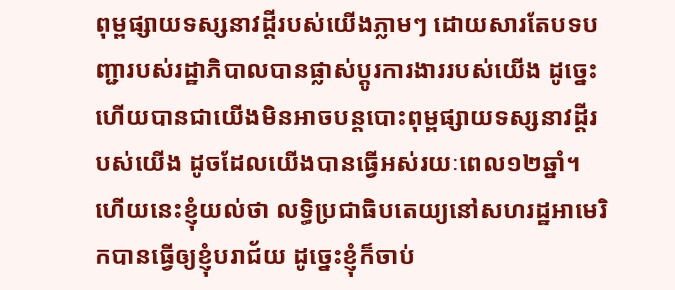ពុម្ពផ្សាយទស្សនាវដ្តីរបស់យើងភ្លាមៗ ដោយសារតែបទបញ្ជារបស់រដ្ឋាភិបាលបានផ្លាស់ប្តូរការងាររបស់យើង ដូច្នេះហើយបានជាយើងមិនអាចបន្តបោះពុម្ពផ្សាយទស្សនាវដ្តីរបស់យើង ដូចដែលយើងបានធ្វើអស់រយៈពេល១២ឆ្នាំ។
ហើយនេះខ្ញុំយល់ថា លទ្ធិប្រជាធិបតេយ្យនៅសហរដ្ឋអាមេរិកបានធ្វើឲ្យខ្ញុំបរាជ័យ ដូច្នេះខ្ញុំក៏ចាប់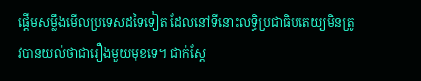ផ្តើមសម្លឹងមើលប្រទេសដទៃទៀត ដែលនៅទីនោះលទ្ធិប្រជាធិបតេយ្យមិនត្រូវបានយល់ថាជារឿងមួយមុខទេ។ ជាក់ស្តែ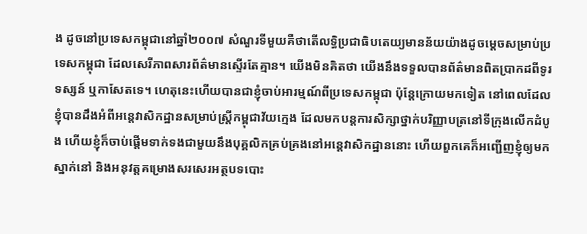ង ដូចនៅប្រទេសកម្ពុជានៅឆ្នាំ២០០៧ សំណួរទីមួយគឺថាតើលទ្ធិប្រជាធិបតេយ្យមានន័យយ៉ាងដូចម្តេចសម្រាប់ប្រទេសកម្ពុជា ដែលសេរីភាពសារព័ត៌មានស្ទើរតែគ្មាន។ យើងមិនគិតថា យើងនឹងទទួលបានព័ត៌មានពិតប្រាកដពីទូរទស្សន៍ ឬកាសែតទេ។ ហេតុនេះហើយបានជាខ្ញុំចាប់អារម្មណ៍ពីប្រទេសកម្ពុជា ប៉ុន្តែក្រោយមកទៀត នៅពេលដែលខ្ញុំបានដឹងអំពីអន្តេវាសិកដ្ឋានសម្រាប់ស្ត្រីកម្ពុជាវ័យក្មេង ដែលមកបន្តការសិក្សាថ្នាក់បរិញ្ញាបត្រនៅទីក្រុងលើកដំបូង ហើយខ្ញុំក៏ចាប់ផ្តើមទាក់ទងជាមួយនឹងបុគ្គលិកគ្រប់គ្រងនៅអន្តេវាសិកដ្ឋាននោះ ហើយពួកគេក៏អញ្ជើញខ្ញុំឲ្យមកស្នាក់នៅ និងអនុវត្តគម្រោងសរសេរអត្ថបទបោះ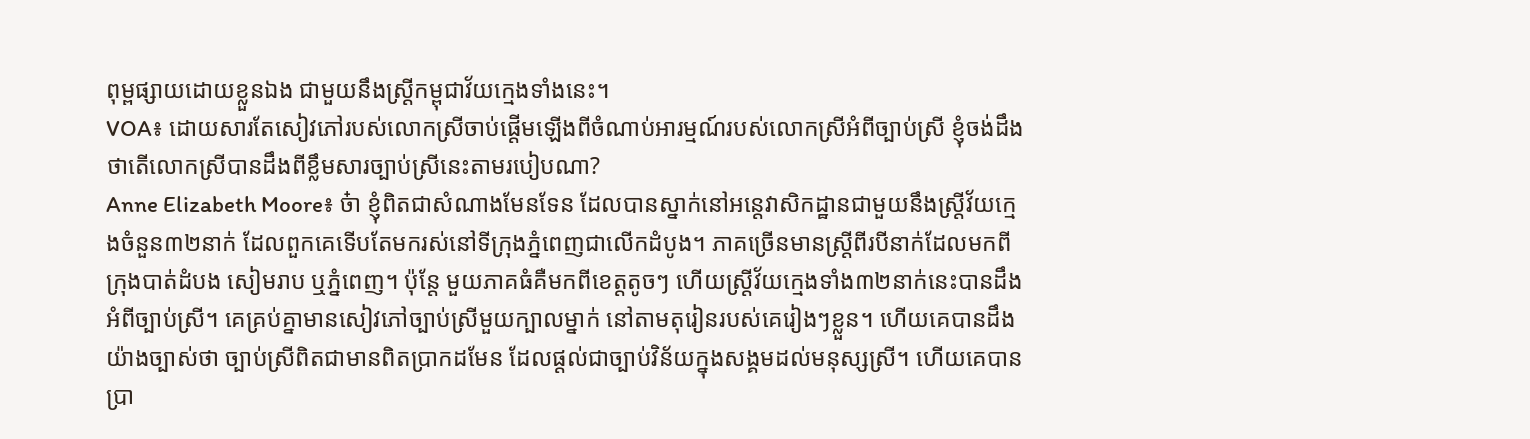ពុម្ពផ្សាយដោយខ្លួនឯង ជាមួយនឹងស្ត្រីកម្ពុជាវ័យក្មេងទាំងនេះ។
VOA៖ ដោយសារតែសៀវភៅរបស់លោកស្រីចាប់ផ្តើមឡើងពីចំណាប់អារម្មណ៍របស់លោកស្រីអំពីច្បាប់ស្រី ខ្ញុំចង់ដឹងថាតើលោកស្រីបានដឹងពីខ្លឹមសារច្បាប់ស្រីនេះតាមរបៀបណា?
Anne Elizabeth Moore៖ ច៎ា ខ្ញុំពិតជាសំណាងមែនទែន ដែលបានស្នាក់នៅអន្តេវាសិកដ្ឋានជាមួយនឹងស្ត្រីវ័យក្មេងចំនួន៣២នាក់ ដែលពួកគេទើបតែមករស់នៅទីក្រុងភ្នំពេញជាលើកដំបូង។ ភាគច្រើនមានស្ត្រីពីរបីនាក់ដែលមកពីក្រុងបាត់ដំបង សៀមរាប ឬភ្នំពេញ។ ប៉ុន្តែ មួយភាគធំគឺមកពីខេត្តតូចៗ ហើយស្ត្រីវ័យក្មេងទាំង៣២នាក់នេះបានដឹងអំពីច្បាប់ស្រី។ គេគ្រប់គ្នាមានសៀវភៅច្បាប់ស្រីមួយក្បាលម្នាក់ នៅតាមតុរៀនរបស់គេរៀងៗខ្លួន។ ហើយគេបានដឹងយ៉ាងច្បាស់ថា ច្បាប់ស្រីពិតជាមានពិតប្រាកដមែន ដែលផ្តល់ជាច្បាប់វិន័យក្នុងសង្គមដល់មនុស្សស្រី។ ហើយគេបានប្រា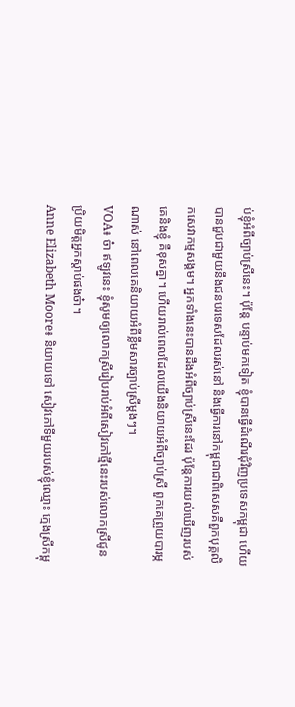ប់ខ្ញុំអំពីច្បាប់ស្រីនេះ។ ប៉ុន្តែ បន្ទាប់មកទៀត ខ្ញុំបានធ្វើដំណើរជុំវិញប្រទេសកម្ពុជា ហើយបានជួបជាមួយនឹងជនបរទេសដែលរស់នៅ និងធ្វើការនៅកម្ពុជាជាពិសេសគឺពួកបុគ្គលិកសេវាកម្មសង្គម។ អ្នកទាំងនេះបានដឹងអំពីច្បាប់ស្រីនេះដែរ ប៉ុន្តែការយល់ឃើញរបស់គេនិងខ្ញុំ គឺខុសគ្នា។ ហើយរាល់ពេលដែលយើងនិយាយអំពីច្បាប់ស្រី ពួកគេព្រួយបារម្ភណាស់ នៅពេលគេនិយាយអំពីខ្លឹមសារច្បាប់ស្រីម្តងៗ។
VOA៖ ច៎ា ឥឡូវនេះ ខ្ញុំសូមឲ្យលោកស្រីរៀបរាប់អំពីសៀវភៅថ្មីនេះរបស់លោកស្រីជូនប្រិយមិត្តអ្នកស្តាប់ផងច៎ា។
Anne Elizabeth Moore៖ និយាយទៅ សៀវភៅទីមួយរបស់ខ្ញុំឈ្មោះ កេ្មងស្រីកម្ពុ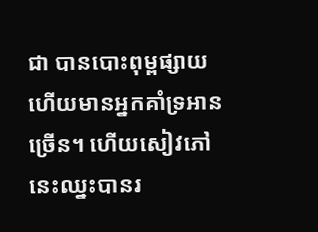ជា បានបោះពុម្ពផ្សាយ ហើយមានអ្នកគាំទ្រអានច្រើន។ ហើយសៀវភៅនេះឈ្នះបានរ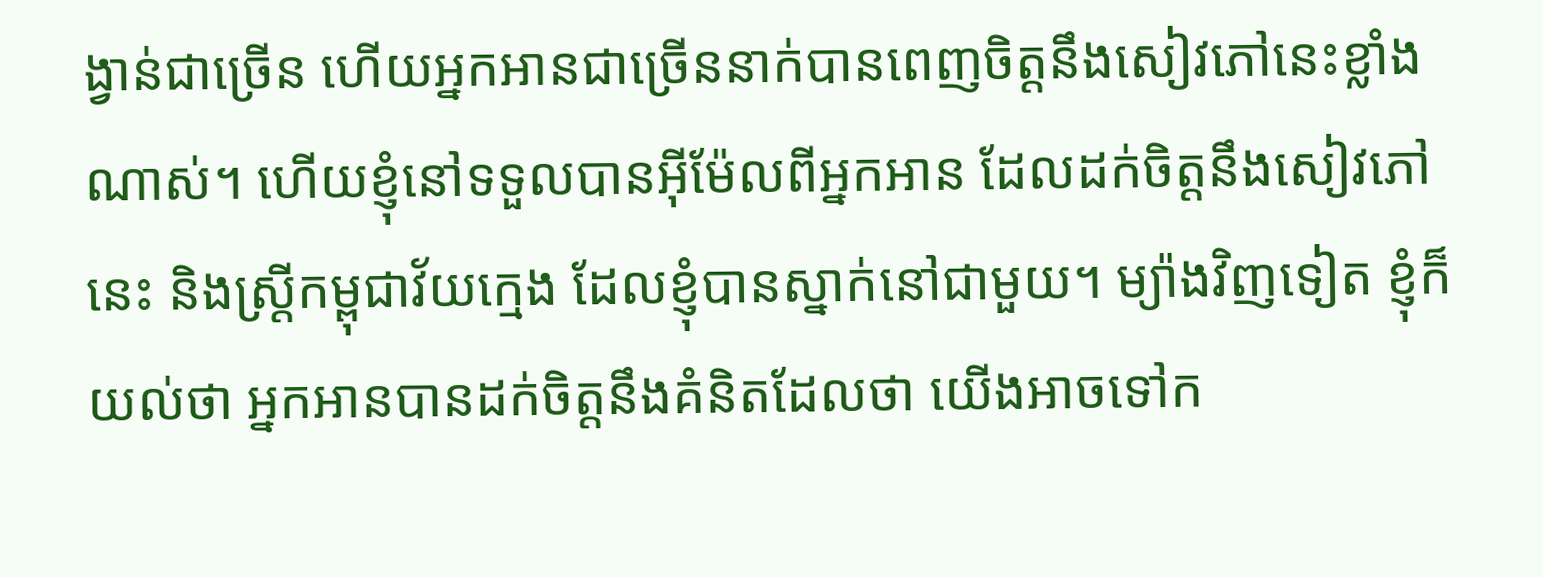ង្វាន់ជាច្រើន ហើយអ្នកអានជាច្រើននាក់បានពេញចិត្តនឹងសៀវភៅនេះខ្លាំងណាស់។ ហើយខ្ញុំនៅទទួលបានអ៊ីម៉ែលពីអ្នកអាន ដែលដក់ចិត្តនឹងសៀវភៅនេះ និងស្ត្រីកម្ពុជាវ័យក្មេង ដែលខ្ញុំបានស្នាក់នៅជាមួយ។ ម្យ៉ាងវិញទៀត ខ្ញុំក៏យល់ថា អ្នកអានបានដក់ចិត្តនឹងគំនិតដែលថា យើងអាចទៅក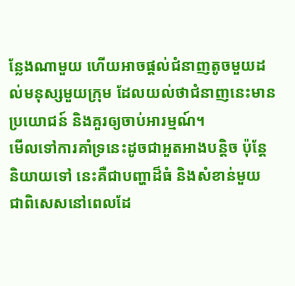ន្លែងណាមួយ ហើយអាចផ្តល់ជំនាញតូចមួយដល់មនុស្សមួយក្រុម ដែលយល់ថាជំនាញនេះមានប្រយោជន៍ និងគួរឲ្យចាប់អារម្មណ៍។
មើលទៅការគាំទ្រនេះដូចជាអួតអាងបន្តិច ប៉ុន្តែនិយាយទៅ នេះគឺជាបញ្ហាដ៏ធំ និងសំខាន់មួយ ជាពិសេសនៅពេលដែ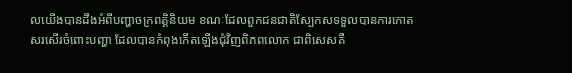លយើងបានដឹងអំពីបញ្ហាចក្រពត្តិនិយម ខណៈដែលពួកជនជាតិស្បែកសទទួលបានការកោតសរសើរចំពោះបញ្ហា ដែលបានកំពុងកើតឡើងជុំវិញពិភពលោក ជាពិសេសគឺ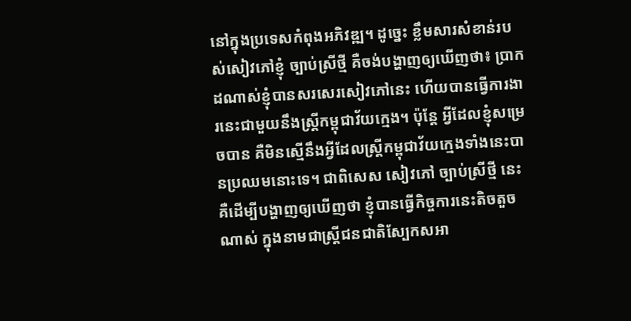នៅក្នុងប្រទេសកំពុងអភិវឌ្ឍ។ ដូច្នេះ ខ្លឹមសារសំខាន់របស់សៀវភៅខ្ញុំ ច្បាប់ស្រីថ្មី គឺចង់បង្ហាញឲ្យឃើញថា៖ ប្រាកដណាស់ខ្ញុំបានសរសេរសៀវភៅនេះ ហើយបានធ្វើការងារនេះជាមួយនឹងស្ត្រីកម្ពុជាវ័យក្មេង។ ប៉ុន្តែ អ្វីដែលខ្ញុំសម្រេចបាន គឺមិនស្មើនឹងអ្វីដែលស្ត្រីកម្ពុជាវ័យក្មេងទាំងនេះបានប្រឈមនោះទេ។ ជាពិសេស សៀវភៅ ច្បាប់ស្រីថ្មី នេះ គឺដើម្បីបង្ហាញឲ្យឃើញថា ខ្ញុំបានធ្វើកិច្ចការនេះតិចតួចណាស់ ក្នុងនាមជាស្ត្រីជនជាតិស្បែកសអា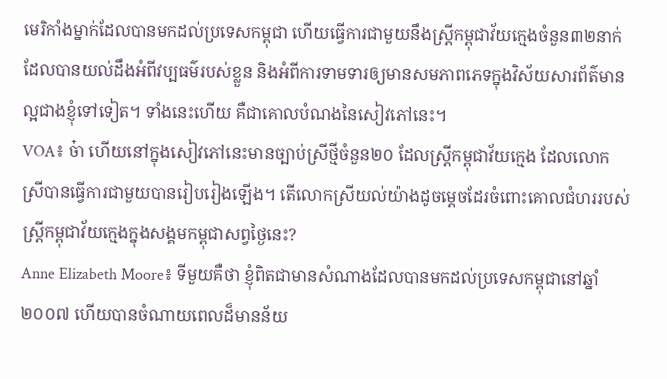មេរិកាំងម្នាក់ដែលបានមកដល់ប្រទេសកម្ពុជា ហើយធ្វើការជាមួយនឹងស្ត្រីកម្ពុជាវ័យក្មេងចំនួន៣២នាក់ ដែលបានយល់ដឹងអំពីវប្បធម៌របស់ខ្លួន និងអំពីការទាមទារឲ្យមានសមភាពភេទក្នុងវិស័យសារព័ត៌មានល្អជាងខ្ញុំទៅទៀត។ ទាំងនេះហើយ គឺជាគោលបំណងនៃសៀវភៅនេះ។
VOA៖ ច៎ា ហើយនៅក្នុងសៀវភៅនេះមានច្បាប់ស្រីថ្មីចំនួន២០ ដែលស្រ្តីកម្ពុជាវ័យក្មេង ដែលលោកស្រីបានធ្វើការជាមួយបានរៀបរៀងឡើង។ តើលោកស្រីយល់យ៉ាងដូចម្តេចដែរចំពោះគោលជំហររបស់ស្ត្រីកម្ពុជាវ័យក្មេងក្នុងសង្គមកម្ពុជាសព្វថ្ងៃនេះ?
Anne Elizabeth Moore៖ ទីមួយគឺថា ខ្ញុំពិតជាមានសំណាងដែលបានមកដល់ប្រទេសកម្ពុជានៅឆ្នាំ២០០៧ ហើយបានចំណាយពេលដ៏មានន័យ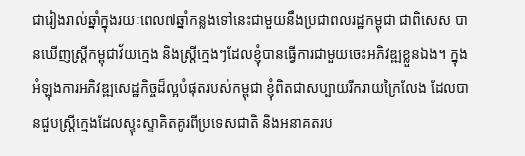ជារៀងរាល់ឆ្នាំក្នុងរយៈពេល៧ឆ្នាំកន្លងទៅនេះជាមួយនឹងប្រជាពលរដ្ឋកម្ពុជា ជាពិសេស បានឃើញស្ត្រីកម្ពុជាវ័យក្មេង និងស្ត្រីក្មេងៗដែលខ្ញុំបានធ្វើការជាមួយចេះអភិវឌ្ឍខ្លួនឯង។ ក្នុងអំឡុងការអភិវឌ្ឍសេដ្ឋកិច្ចដ៏ល្អបំផុតរបស់កម្ពុជា ខ្ញុំពិតជាសប្បាយរីករាយក្រៃលែង ដែលបានជួបស្ត្រីក្មេងដែលស្ទុះស្ទាគិតគូរពីប្រទេសជាតិ និងអនាគតរប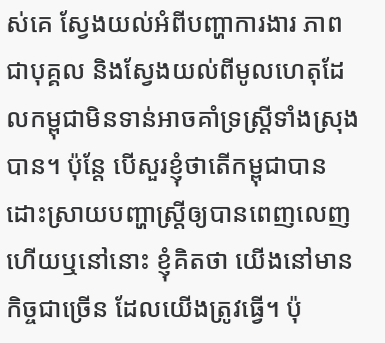ស់គេ ស្វែងយល់អំពីបញ្ហាការងារ ភាពជាបុគ្គល និងស្វែងយល់ពីមូលហេតុដែលកម្ពុជាមិនទាន់អាចគាំទ្រស្ត្រីទាំងស្រុងបាន។ ប៉ុន្តែ បើសួរខ្ញុំថាតើកម្ពុជាបានដោះស្រាយបញ្ហាស្ត្រីឲ្យបានពេញលេញហើយឬនៅនោះ ខ្ញុំគិតថា យើងនៅមានកិច្ចជាច្រើន ដែលយើងត្រូវធ្វើ។ ប៉ុ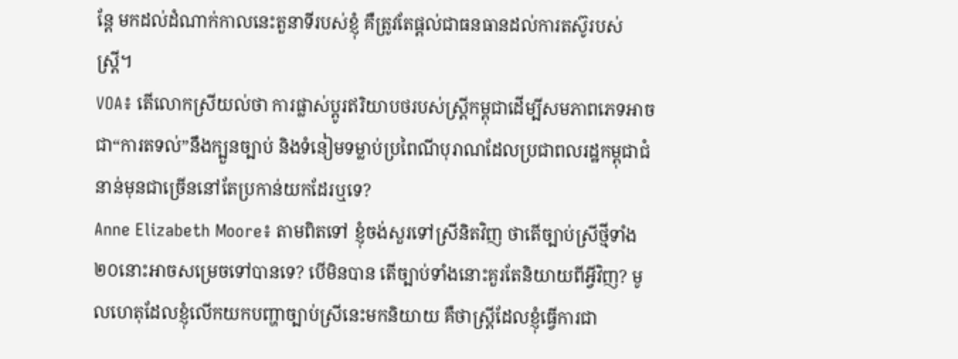ន្តែ មកដល់ដំណាក់កាលនេះតួនាទីរបស់ខ្ញុំ គឺត្រូវតែផ្តល់ជាធនធានដល់ការតស៊ូរបស់ស្ត្រី។
VOA៖ តើលោកស្រីយល់ថា ការផ្លាស់ប្តូរឥរិយាបថរបស់ស្ត្រីកម្ពុជាដើម្បីសមភាពភេទអាចជា“ការតទល់”នឹងក្បួនច្បាប់ និងទំនៀមទម្លាប់ប្រពៃណីបុរាណដែលប្រជាពលរដ្ឋកម្ពុជាជំនាន់មុនជាច្រើននៅតែប្រកាន់យកដែរឬទេ?
Anne Elizabeth Moore៖ តាមពិតទៅ ខ្ញុំចង់សួរទៅស្រីនិតវិញ ថាតើច្បាប់ស្រីថ្មីទាំង២០នោះអាចសម្រេចទៅបានទេ? បើមិនបាន តើច្បាប់ទាំងនោះគួរតែនិយាយពីអ្វីវិញ? មូលហេតុដែលខ្ញុំលើកយកបញ្ហាច្បាប់ស្រីនេះមកនិយាយ គឺថាស្ត្រីដែលខ្ញុំធ្វើការជា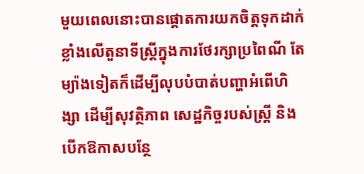មួយពេលនោះបានផ្តោតការយកចិត្តទុកដាក់ខ្លាំងលើតួនាទីស្រ្តីក្នុងការថែរក្សាប្រពៃណី តែម្យ៉ាងទៀតក៏ដើម្បីលុបបំបាត់បញ្ហាអំពើហិង្សា ដើម្បីសុវត្ថិភាព សេដ្ឋកិច្ចរបស់ស្ត្រី និងបើកឱកាសបន្ថែ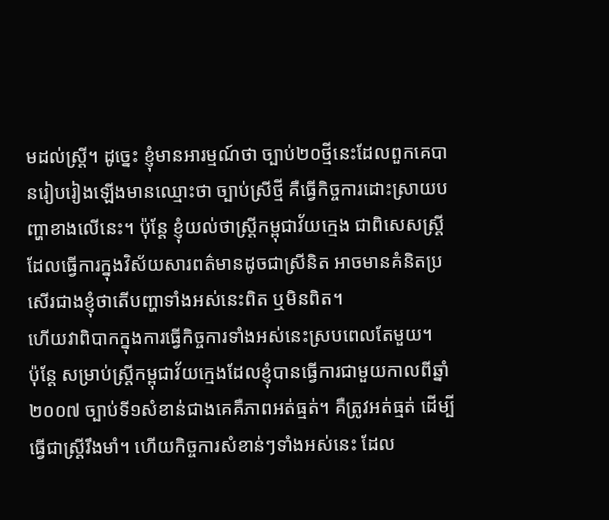មដល់ស្រ្តី។ ដូច្នេះ ខ្ញុំមានអារម្មណ៍ថា ច្បាប់២០ថ្មីនេះដែលពួកគេបានរៀបរៀងឡើងមានឈ្មោះថា ច្បាប់ស្រីថ្មី គឺធ្វើកិច្ចការដោះស្រាយបញ្ហាខាងលើនេះ។ ប៉ុន្តែ ខ្ញុំយល់ថាស្រ្តីកម្ពុជាវ័យក្មេង ជាពិសេសស្ត្រីដែលធ្វើការក្នុងវិស័យសារពត៌មានដូចជាស្រីនិត អាចមានគំនិតប្រសើរជាងខ្ញុំថាតើបញ្ហាទាំងអស់នេះពិត ឬមិនពិត។
ហើយវាពិបាកក្នុងការធ្វើកិច្ចការទាំងអស់នេះស្របពេលតែមួយ។
ប៉ុន្តែ សម្រាប់ស្ត្រីកម្ពុជាវ័យក្មេងដែលខ្ញុំបានធ្វើការជាមួយកាលពីឆ្នាំ២០០៧ ច្បាប់ទី១សំខាន់ជាងគេគឺភាពអត់ធ្មត់។ គឺត្រូវអត់ធ្មត់ ដើម្បីធ្វើជាស្ត្រីរឹងមាំ។ ហើយកិច្ចការសំខាន់ៗទាំងអស់នេះ ដែល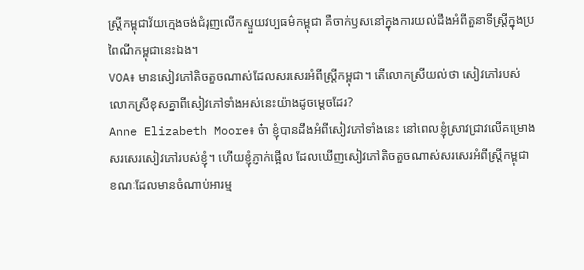ស្រ្តីកម្ពុជាវ័យក្មេងចង់ជំរុញលើកស្ទួយវប្បធម៌កម្ពុជា គឺចាក់ឫសនៅក្នុងការយល់ដឹងអំពីតួនាទីស្រ្តីក្នុងប្រពៃណីកម្ពុជានេះឯង។
VOA៖ មានសៀវភៅតិចតួចណាស់ដែលសរសេរអំពីស្រ្តីកម្ពុជា។ តើលោកស្រីយល់ថា សៀវភៅរបស់លោកស្រីខុសគ្នាពីសៀវភៅទាំងអស់នេះយ៉ាងដូចម្តេចដែរ?
Anne Elizabeth Moore៖ ច៎ា ខ្ញុំបានដឹងអំពីសៀវភៅទាំងនេះ នៅពេលខ្ញុំស្រាវជ្រាវលើគម្រោងសរសេរសៀវភៅរបស់ខ្ញុំ។ ហើយខ្ញុំភ្ញាក់ផ្អើល ដែលឃើញសៀវភៅតិចតួចណាស់សរសេរអំពីស្រ្តីកម្ពុជា ខណៈដែលមានចំណាប់អារម្ម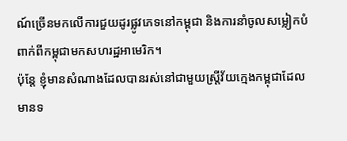ណ៍ច្រើនមកលើការជួយដូរផ្លូវភេទនៅកម្ពុជា និងការនាំចូលសម្លៀកបំពាក់ពីកម្ពុជាមកសហរដ្ឋអាមេរិក។
ប៉ុន្តែ ខ្ញុំមានសំណាងដែលបានរស់នៅជាមួយស្ត្រីវ័យក្មេងកម្ពុជាដែលមានទ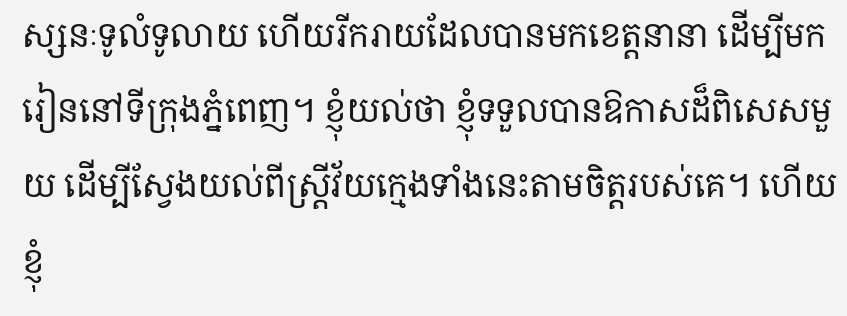ស្សនៈទូលំទូលាយ ហើយរីករាយដែលបានមកខេត្តនានា ដើម្បីមករៀននៅទីក្រុងភ្នំពេញ។ ខ្ញុំយល់ថា ខ្ញុំទទួលបានឱកាសដ៏ពិសេសមួយ ដើម្បីស្វែងយល់ពីស្ត្រីវ័យក្មេងទាំងនេះតាមចិត្តរបស់គេ។ ហើយខ្ញុំ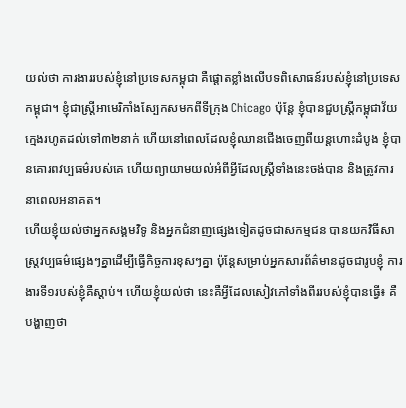យល់ថា ការងាររបស់ខ្ញុំនៅប្រទេសកម្ពុជា គឺផ្តោតខ្លាំងលើបទពិសោធន៍របស់ខ្ញុំនៅប្រទេសកម្ពុជា។ ខ្ញុំជាស្រ្តីអាមេរិកាំងស្បែកសមកពីទីក្រុង Chicago ប៉ុន្តែ ខ្ញុំបានជួបស្ត្រីកម្ពុជាវ័យក្មេងរហូតដល់ទៅ៣២នាក់ ហើយនៅពេលដែលខ្ញុំឈានជើងចេញពីយន្តហោះដំបូង ខ្ញុំបានគោរពវប្បធម៌របស់គេ ហើយព្យាយាមយល់អំពីអី្វដែលស្ត្រីទាំងនេះចង់បាន និងត្រូវការនាពេលអនាគត។
ហើយខ្ញុំយល់ថាអ្នកសង្គមវិទូ និងអ្នកជំនាញផ្សេងទៀតដូចជាសកម្មជន បានយកវិធីសាស្ត្រវប្បធម៌ផ្សេងៗគ្នាដើម្បីធ្វើកិច្ចការខុសៗគ្នា ប៉ុន្តែសម្រាប់អ្នកសារព័ត៌មានដូចជារូបខ្ញុំ ការងារទី១របស់ខ្ញុំគឺស្តាប់។ ហើយខ្ញុំយល់ថា នេះគឺអី្វដែលសៀវភៅទាំងពីររបស់ខ្ញុំបានធ្វើ៖ គឺបង្ហាញថា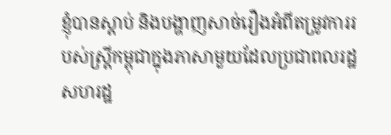ខ្ញុំបានស្តាប់ និងបង្ហាញសាច់រឿងអំពីតម្រូវការរបស់ស្រ្តីកម្ពុជាក្នុងភាសាមួយដែលប្រជាពលរដ្ឋសហរដ្ឋ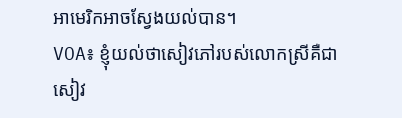អាមេរិកអាចស្វែងយល់បាន។
VOA៖ ខ្ញុំយល់ថាសៀវភៅរបស់លោកស្រីគឺជាសៀវ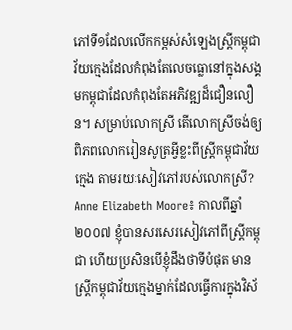ភៅទី១ដែលលើកកម្ពស់សំឡេងស្ត្រីកម្ពុជាវ័យក្មេងដែលកំពុងតែលេចធ្លោនៅក្នុងសង្គមកម្ពុជាដែលកំពុងតែអភិវឌ្ឍដ៏ជឿនលឿន។ សម្រាប់លោកស្រី តើលោកស្រីចង់ឲ្យពិភពលោករៀនសូត្រអ្វីខ្លះពីស្រ្តីកម្ពុជាវ័យក្មេង តាមរយៈសៀវភៅរបស់លោកស្រី?
Anne Elizabeth Moore៖ កាលពីឆ្នាំ២០០៧ ខ្ញុំបានសរសេរសៀវភៅពីស្ត្រីកម្ពុជា ហើយប្រសិនបើខ្ញុំដឹងថាទីបំផុត មានស្រ្តីកម្ពុជាវ័យក្មេងម្នាក់ដែលធ្វើការក្នុងវិស័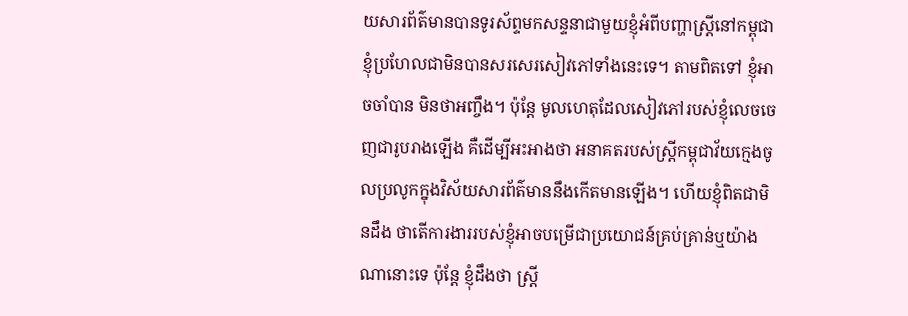យសារព័ត៌មានបានទូរស័ព្ទមកសន្ទនាជាមួយខ្ញុំអំពីបញ្ហាស្ត្រីនៅកម្ពុជា ខ្ញុំប្រហែលជាមិនបានសរសេរសៀវភៅទាំងនេះទេ។ តាមពិតទៅ ខ្ញុំអាចចាំបាន មិនថាអញ្ចឹង។ ប៉ុន្តែ មូលហេតុដែលសៀវភៅរបស់ខ្ញុំលេចចេញជារូបរាងឡើង គឺដើម្បីអះអាងថា អនាគតរបស់ស្ត្រីកម្ពុជាវ័យក្មេងចូលប្រលូកក្នុងវិស័យសារព័ត៌មាននឹងកើតមានឡើង។ ហើយខ្ញុំពិតជាមិនដឹង ថាតើការងាររបស់ខ្ញុំអាចបម្រើជាប្រយោជន៍គ្រប់គ្រាន់ឬយ៉ាងណានោះទេ ប៉ុន្តែ ខ្ញុំដឹងថា ស្រ្តី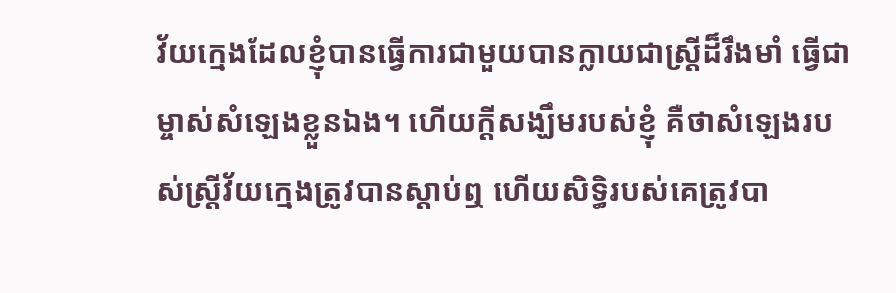វ័យក្មេងដែលខ្ញុំបានធ្វើការជាមួយបានក្លាយជាស្ត្រីដ៏រឹងមាំ ធ្វើជាម្ចាស់សំឡេងខ្លួនឯង។ ហើយក្តីសង្ឃឹមរបស់ខ្ញុំ គឺថាសំឡេងរបស់ស្ត្រីវ័យកេ្មងត្រូវបានស្តាប់ឮ ហើយសិទ្ធិរបស់គេត្រូវបា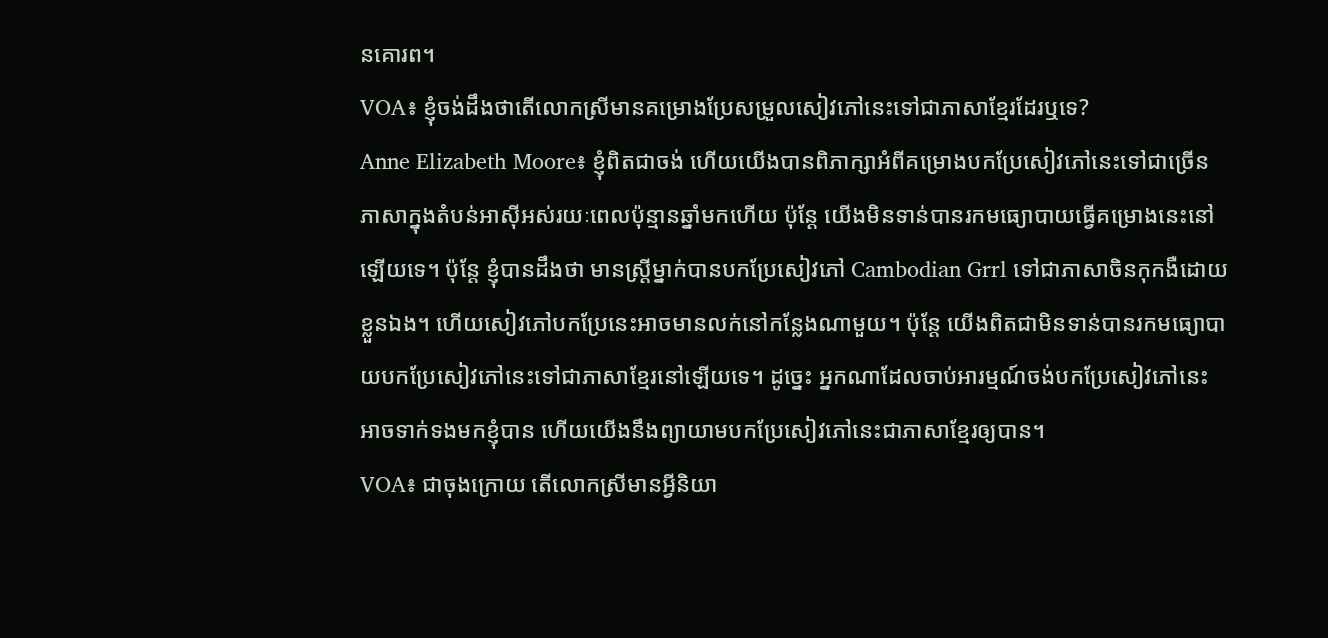នគោរព។
VOA៖ ខ្ញុំចង់ដឹងថាតើលោកស្រីមានគម្រោងប្រែសម្រួលសៀវភៅនេះទៅជាភាសាខ្មែរដែរឬទេ?
Anne Elizabeth Moore៖ ខ្ញុំពិតជាចង់ ហើយយើងបានពិភាក្សាអំពីគម្រោងបកប្រែសៀវភៅនេះទៅជាច្រើនភាសាក្នុងតំបន់អាស៊ីអស់រយៈពេលប៉ុន្មានឆ្នាំមកហើយ ប៉ុន្តែ យើងមិនទាន់បានរកមធ្យោបាយធ្វើគម្រោងនេះនៅឡើយទេ។ ប៉ុន្តែ ខ្ញុំបានដឹងថា មានស្ត្រីម្នាក់បានបកប្រែសៀវភៅ Cambodian Grrl ទៅជាភាសាចិនកុកងឺដោយខ្លួនឯង។ ហើយសៀវភៅបកប្រែនេះអាចមានលក់នៅកន្លែងណាមួយ។ ប៉ុន្តែ យើងពិតជាមិនទាន់បានរកមធ្យោបាយបកប្រែសៀវភៅនេះទៅជាភាសាខ្មែរនៅឡើយទេ។ ដូច្នេះ អ្នកណាដែលចាប់អារម្មណ៍ចង់បកប្រែសៀវភៅនេះអាចទាក់ទងមកខ្ញុំបាន ហើយយើងនឹងព្យាយាមបកប្រែសៀវភៅនេះជាភាសាខ្មែរឲ្យបាន។
VOA៖ ជាចុងក្រោយ តើលោកស្រីមានអ្វីនិយា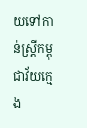យទៅកាន់ស្ត្រីកម្ពុជាវ័យក្មេង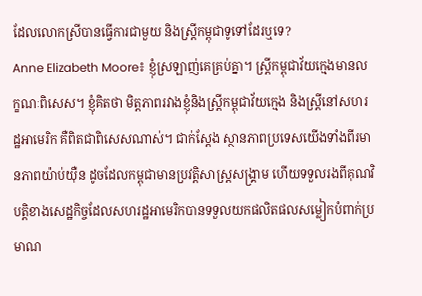ដែលលោកស្រីបានធ្វើការជាមួយ និងស្ត្រីកម្ពុជាទូទៅដែរឬទេ?
Anne Elizabeth Moore៖ ខ្ញុំស្រឡាញ់គេគ្រប់គ្នា។ ស្រ្តីកម្ពុជាវ័យក្មេងមានលក្ខណៈពិសេស។ ខ្ញុំគិតថា មិត្តភាពរវាងខ្ញុំនិងស្ត្រីកម្ពុជាវ័យក្មេង និងស្រ្តីនៅសហរដ្ឋអាមេរិក គឺពិតជាពិសេសណាស់។ ជាក់ស្តែង ស្ថានភាពប្រទេសយើងទាំងពីរមានភាពយ៉ាប់យ៉ឺន ដូចដែលកម្ពុជាមានប្រវត្តិសាស្ត្រសង្គ្រាម ហើយទទួលរងពីគុណវិបត្តិខាងសេដ្ឋកិច្ចដែលសហរដ្ឋអាមេរិកបានទទួលយកផលិតផលសម្លៀកបំពាក់ប្រមាណ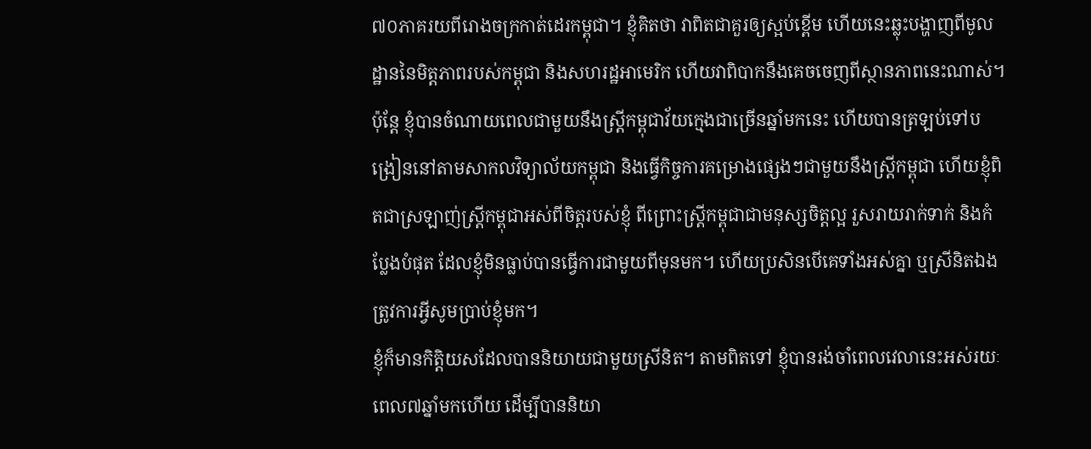៧០ភាគរយពីរោងចក្រកាត់ដេរកម្ពុជា។ ខ្ញុំគិតថា វាពិតជាគួរឲ្យស្អប់ខ្ពើម ហើយនេះឆ្លុះបង្ហាញពីមូលដ្ឋាននៃមិត្តភាពរបស់កម្ពុជា និងសហរដ្ឋអាមេរិក ហើយវាពិបាកនឹងគេចចេញពីស្ថានភាពនេះណាស់។ ប៉ុន្តែ ខ្ញុំបានចំណាយពេលជាមួយនឹងស្ត្រីកម្ពុជាវ័យក្មេងជាច្រើនឆ្នាំមកនេះ ហើយបានត្រឡប់ទៅបង្រៀននៅតាមសាកលវិទ្យាល័យកម្ពុជា និងធ្វើកិច្ចការគម្រោងផ្សេងៗជាមួយនឹងស្រ្តីកម្ពុជា ហើយខ្ញុំពិតជាស្រឡាញ់ស្ត្រីកម្ពុជាអស់ពីចិត្តរបស់ខ្ញុំ ពីព្រោះស្រ្តីកម្ពុជាជាមនុស្សចិត្តល្អ រួសរាយរាក់ទាក់ និងកំប្លែងបំផុត ដែលខ្ញុំមិនធ្លាប់បានធ្វើការជាមួយពីមុនមក។ ហើយប្រសិនបើគេទាំងអស់គ្នា ឬស្រីនិតឯងត្រូវការអ្វីសូមប្រាប់ខ្ញុំមក។
ខ្ញុំក៏មានកិត្តិយសដែលបាននិយាយជាមួយស្រីនិត។ តាមពិតទៅ ខ្ញុំបានរង់ចាំពេលវេលានេះអស់រយៈពេល៧ឆ្នាំមកហើយ ដើម្បីបាននិយា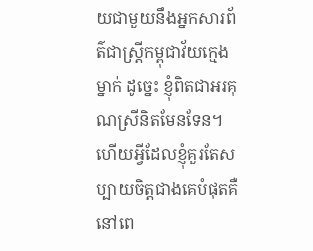យជាមួយនឹងអ្នកសារព័ត៌ជាស្ត្រីកម្ពុជាវ័យក្មេងម្នាក់ ដូច្នេះ ខ្ញុំពិតជាអរគុណស្រីនិតមែនទែន។
ហើយអ្វីដែលខ្ញុំគួរតែសប្បាយចិត្តជាងគេបំផុតគឺនៅពេ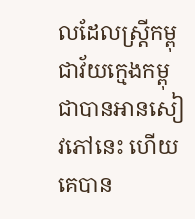លដែលស្រ្តីកម្ពុជាវ័យក្មេងកម្ពុជាបានអានសៀវភៅនេះ ហើយគេបាន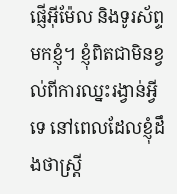ផ្ញើអ៊ីម៉ែល និងទូរស័ព្ទមកខ្ញុំ។ ខ្ញុំពិតជាមិនខ្វល់ពីការឈ្នះរង្វាន់អ្វីទេ នៅពេលដែលខ្ញុំដឹងថាស្ត្រី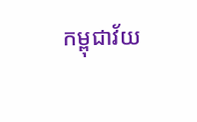កម្ពុជាវ័យ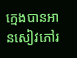ក្មេងបានអានសៀវភៅរ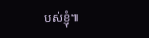បស់ខ្ញុំ៕